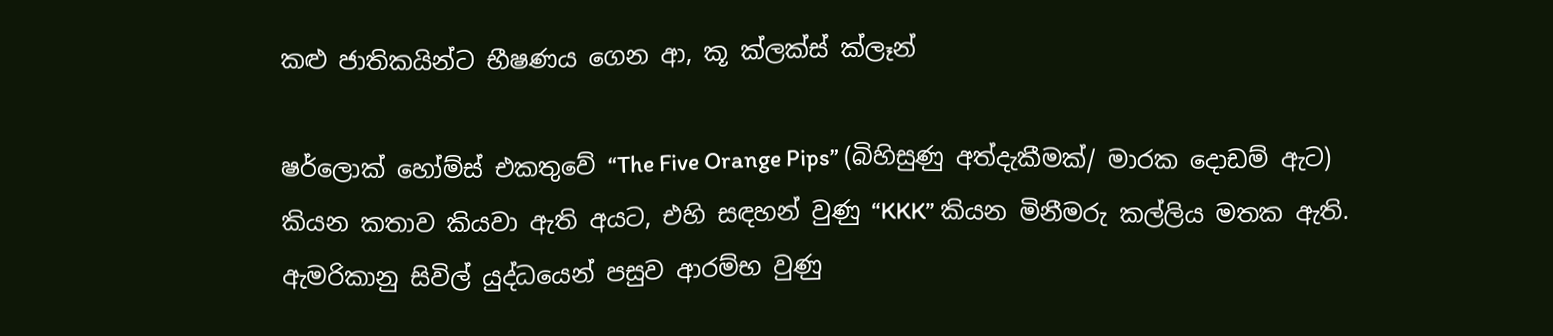කළු ජාතිකයින්ට භීෂණය ගෙන ආ, කූ ක්ලක්ස් ක්ලෑන්

ෂර්ලොක් හෝම්ස් එකතුවේ “The Five Orange Pips” (බිහිසුණු අත්දැකීමක්/ මාරක දොඩම් ඇට) කියන කතාව කියවා ඇති අයට, එහි සඳහන් වුණු “KKK” කියන මිනීමරු කල්ලිය මතක ඇති. ඇමරිකානු සිවිල් යුද්ධයෙන් පසුව ආරම්භ වුණු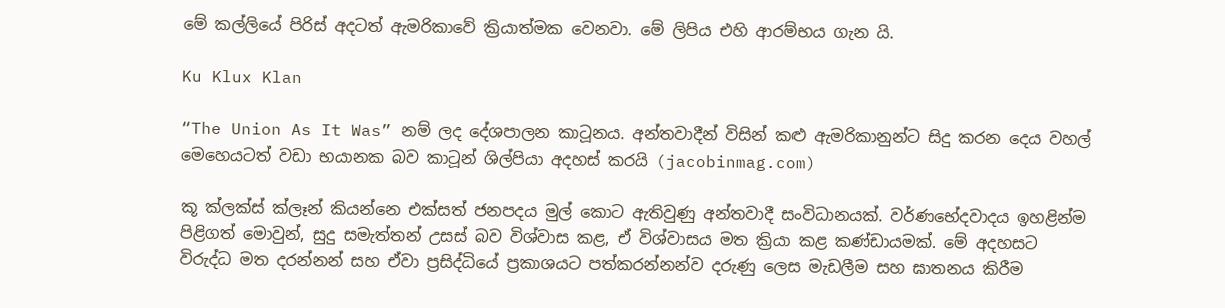මේ කල්ලියේ පිරිස් අදටත් ඇමරිකාවේ ක්‍රියාත්මක වෙනවා. මේ ලිපිය එහි ආරම්භය ගැන යි.

Ku Klux Klan

“The Union As It Was” නම් ලද දේශපාලන කාටූනය. අන්තවාදීන් විසින් කළු ඇමරිකානුන්ට සිදු කරන දෙය වහල් මෙහෙයටත් වඩා භයානක බව කාටූන් ශිල්පියා අදහස් කරයි (jacobinmag.com)

කූ ක්ලක්ස් ක්ලෑන් කියන්නෙ එක්සත් ජනපදය මුල් කොට ඇතිවුණු අන්තවාදී සංවිධානයක්. වර්ණභේදවාදය ඉහළින්ම පිළිගත් මොවුන්, සුදු සමැත්තන් උසස් බව විශ්වාස කළ, ඒ විශ්වාසය මත ක්‍රියා කළ කණ්ඩායමක්. මේ අදහසට විරුද්ධ මත දරන්නන් සහ ඒවා ප්‍රසිද්ධියේ ප්‍රකාශයට පත්කරන්නන්ව දරුණු ලෙස මැඩලීම සහ ඝාතනය කිරීම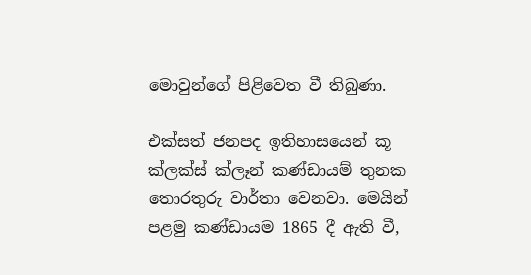මොවුන්ගේ පිළිවෙත වී තිබුණා.

එක්සත් ජනපද ඉතිහාසයෙන් කූ ක්ලක්ස් ක්ලෑන් කණ්ඩායම් තුනක තොරතුරු වාර්තා වෙනවා. මෙයින් පළමු කණ්ඩායම 1865 දී ඇති වී,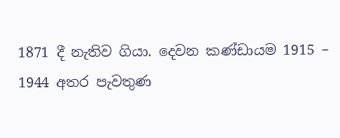1871 දී නැතිව ගියා. දෙවන කණ්ඩායම 1915 – 1944 අතර පැවතුණ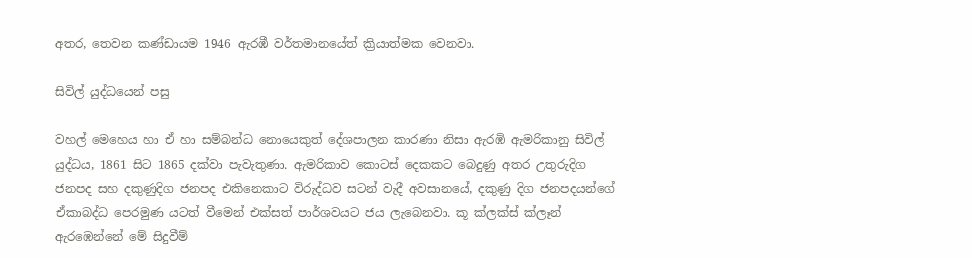අතර, තෙවන කණ්ඩායම 1946 ඇරඹී වර්තමානයේත් ක්‍රියාත්මක වෙනවා.

සිවිල් යුද්ධයෙන් පසු

වහල් මෙහෙය හා ඒ හා සම්බන්ධ නොයෙකුත් දේශපාලන කාරණා නිසා ඇරඹි ඇමරිකානු සිවිල් යුද්ධය, 1861 සිට 1865 දක්වා පැවැතුණා. ඇමරිකාව කොටස් දෙකකට බෙදුණු අතර උතුරුදිග ජනපද සහ දකුණුදිග ජනපද එකිනෙකාට විරුද්ධව සටන් වැදී අවසානයේ, දකුණු දිග ජනපදයන්ගේ ඒකාබද්ධ පෙරමුණ යටත් වීමෙන් එක්සත් පාර්ශවයට ජය ලැබෙනවා. කූ ක්ලක්ස් ක්ලෑන් ඇරඹෙන්නේ මේ සිදුවීම්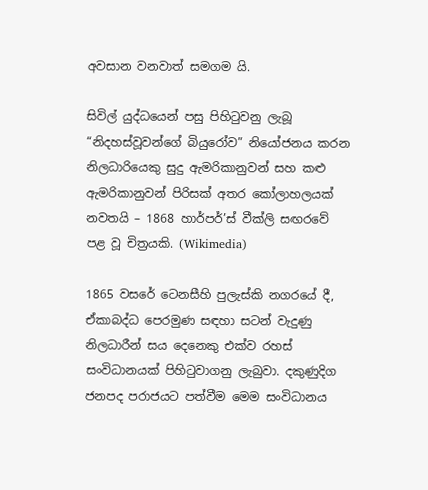අවසාන වනවාත් සමගම යි.

සිවිල් යුද්ධයෙන් පසු පිහි‍ටුවනු ලැබූ “නිදහස්වූවන්ගේ බියුරෝව” නියෝජනය කරන නිලධාරියෙකු සුදු ඇමරිකානුවන් සහ කළු ඇමරිකානුවන් පිරිසක් අතර කෝලාහලයක් නවතයි – 1868 හාර්පර්’ස් වීක්ලි සඟරවේ පළ වූ චිත්‍රයකි. (Wikimedia)

1865 වසරේ ටෙනසීහි පුලැස්කි නගරයේ දී, ඒකාබද්ධ පෙරමුණ සඳහා සටන් වැදුණු නිලධාරීන් සය දෙනෙකු එක්ව රහස් සංවිධානයක් පිහි‍ටුවාගනු ලැබුවා. දකුණුදිග ජනපද පරාජයට පත්වීම මෙම සංවිධානය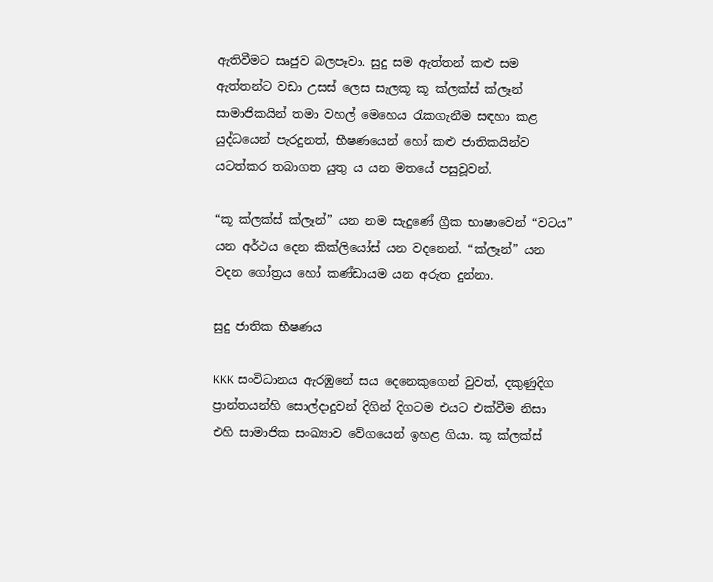ඇතිවීමට සෘජුව බලපෑවා. සුදු සම ඇත්තන් කළු සම ඇත්තන්ට වඩා උසස් ලෙස සැලකූ කූ ක්ලක්ස් ක්ලෑන් සාමාජිකයින් තමා වහල් මෙහෙය ‍රැකගැනීම සඳහා කළ යුද්ධයෙන් පැරදුනත්, භීෂණයෙන් හෝ කළු ජාතිකයින්ව යටත්කර තබාගත යුතු ය යන මතයේ පසුවූවන්.

“කූ ක්ලක්ස් ක්ලෑන්” යන නම සැදුණේ ග්‍රීක භාෂාවෙන් “වටය” යන අර්ථය දෙන කික්ලියෝස් යන වදනෙන්. “ක්ලෑන්” යන වදන ගෝත්‍රය හෝ කණ්ඩායම යන අරුත දුන්නා.

සුදු ජාතික භීෂණය

KKK සංවිධානය ඇරඹුනේ සය දෙනෙකුගෙන් වුවත්, දකුණුදිග ප්‍රාන්තයන්හි සොල්දාදුවන් දිගින් දිගටම එයට එක්වීම නිසා එහි සාමාජික සංඛ්‍යාව වේගයෙන් ඉහළ ගියා. කූ ක්ලක්ස්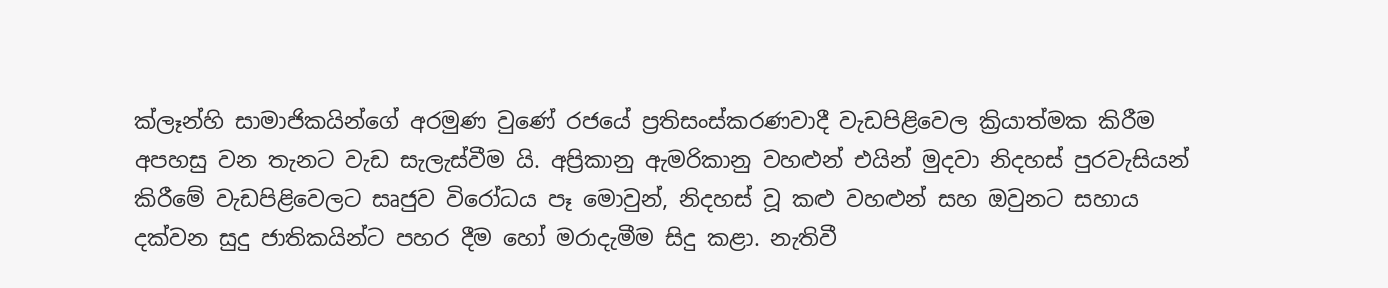ක්ලෑන්හි සාමාජිකයින්ගේ අරමුණ වුණේ රජයේ ප්‍රතිසංස්කරණවාදී වැඩපිළිවෙල ක්‍රියාත්මක කිරීම අපහසු වන තැනට වැඩ සැලැස්වීම යි. අප්‍රිකානු ඇමරිකානු වහළුන් එයින් මුදවා නිදහස් පුරවැසියන් කිරීමේ වැඩපිළිවෙලට සෘජුව විරෝධය පෑ මොවුන්, නිදහස් වූ කළු වහළුන් සහ ඔවුනට සහාය දක්වන සුදු ජාතිකයින්ට පහර දීම හෝ මරාදැමීම සිදු කළා. නැතිවී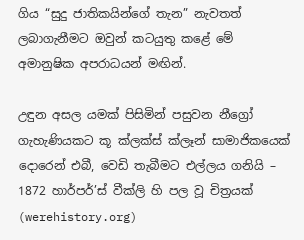ගිය “සුදු ජාතිකයින්ගේ තැන” නැවතත් ලබාගැනීමට ඔවුන් කටයුතු කළේ මේ අමානුෂික අපරාධයන් මඟින්.

උඳුන අසල යමක් පිසිමින් පසුවන නීග්‍රෝ ගැහැණියකට කූ ක්ලක්ස් ක්ලෑන් සාමාජිකයෙක් දොරෙන් එබී, වෙඩි තැබීමට එල්ලය ගනියි – 1872 හාර්පර්’ස් වීක්ලි හි පල වූ චිත්‍රයක් (werehistory.org)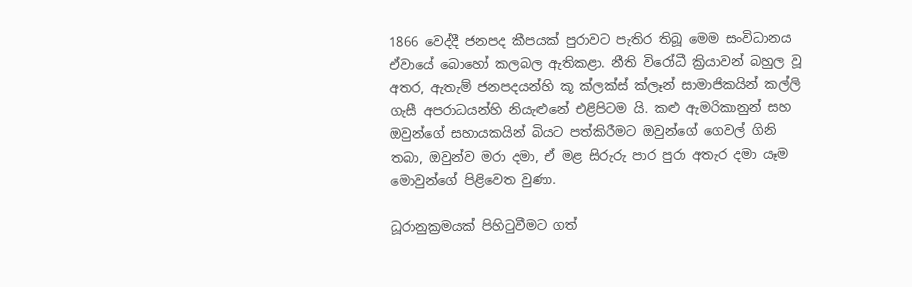1866 වෙද්දී ජනපද කීපයක් පුරාවට පැතිර තිබූ මෙම සංවිධානය ඒවායේ බොහෝ කලබල ඇතිකළා. නීති විරෝධී ක්‍රියාවන් බහුල වූ අතර, ඇතැම් ජනපදයන්හි කූ ක්ලක්ස් ක්ලෑන් සාමාජිකයින් කල්ලි ගැසී අපරාධයන්හි නියැළුනේ එළිපිටම යි. කළු ඇමරිකානුන් සහ ඔවුන්ගේ සහායකයින් බියට පත්කිරීමට ඔවුන්ගේ ගෙවල් ගිනි තබා, ඔවුන්ව මරා දමා, ඒ මළ සිරුරු පාර පුරා අතැර දමා යෑම මොවුන්ගේ පිළිවෙත වුණා.

ධූරානුක්‍රමයක් පිහි‍ටුවීමට ගත්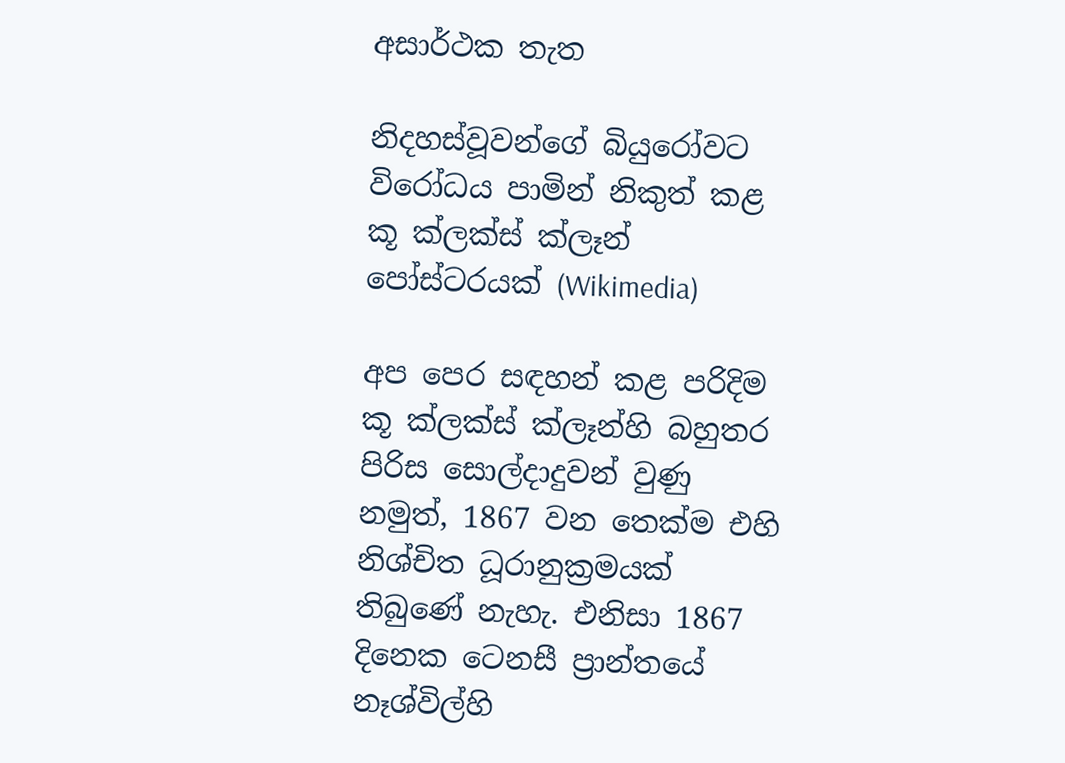අසාර්ථක තැත

නිදහස්වූවන්ගේ බියුරෝවට විරෝධය පාමින් නිකුත් කළ කූ ක්ලක්ස් ක්ලෑන් පෝස්ටරයක් (Wikimedia)

අප පෙර සඳහන් කළ පරිදිම කූ ක්ලක්ස් ක්ලෑන්හි බහුතර පිරිස සොල්දාදුවන් වුණු නමුත්, 1867 වන තෙක්ම එහි නිශ්චිත ධූරානුක්‍රමයක් තිබුණේ නැහැ. එනිසා 1867 දිනෙක ටෙනසී ප්‍රාන්තයේ නෑශ්විල්හි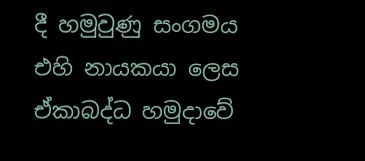දී හමුවුණු සංගමය එහි නායකයා ලෙස ඒකාබද්ධ හමුදාවේ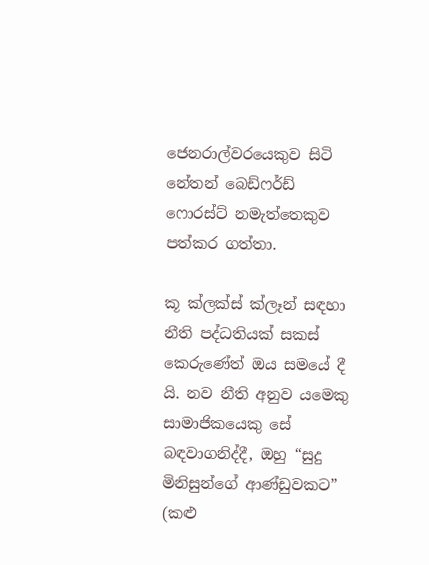ජෙනරාල්වරයෙකුව සිටි නේතන් බෙඩ්ෆර්ඩ් ෆොරස්ට් නමැත්තෙකුව පත්කර ගත්තා.

කූ ක්ලක්ස් ක්ලෑන් සඳහා නීති පද්ධතියක් සකස් කෙරුණේත් ඔය සමයේ දී යි. නව නීති අනුව යමෙකු සාමාජිකයෙකු සේ බඳවාගනිද්දී, ඔහු “සුදු මිනිසුන්ගේ ආණ්ඩුවකට” (කළු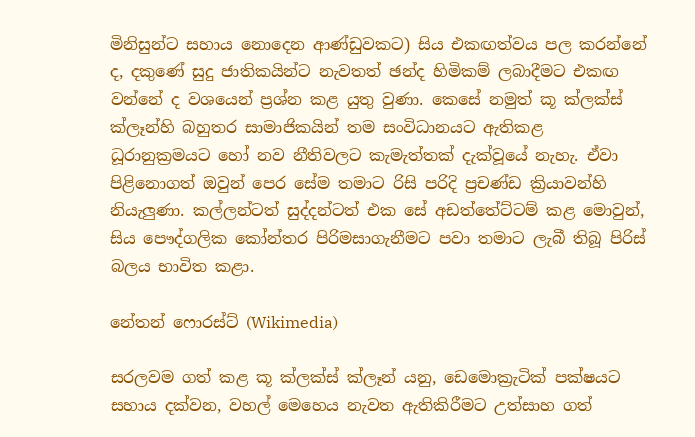මිනිසුන්ට සහාය නොදෙන ආණ්ඩුවකට) සිය එකඟත්වය පල කරන්නේ ද, දකුණේ සුදු ජාතිකයින්ට නැවතත් ඡන්ද හිමිකම් ලබාදීමට එකඟ වන්නේ ද වශයෙන් ප්‍රශ්න කළ යුතු වුණා. කෙසේ නමුත් කූ ක්ලක්ස් ක්ලෑන්හි බහුතර සාමාජිකයින් තම සංවිධානයට ඇතිකළ ධූරානුක්‍රමයට හෝ නව නීතිවලට කැමැත්තක් දැක්වූයේ නැහැ. ඒවා පිළිනොගත් ඔවුන් පෙර සේම තමාට රිසි පරිදි ප්‍රචණ්ඩ ක්‍රියාවන්හි නියැලුණා. කල්ලන්ටත් සුද්දන්ටත් එක සේ අඩත්තේට්ටම් කළ මොවුන්, සිය පෞද්ගලික කෝන්තර පිරිමසාගැනීමට පවා තමාට ලැබී තිබූ පිරිස් බලය භාවිත කළා.

නේතන් ෆොරස්ට් (Wikimedia)

සරලවම ගත් කළ කූ ක්ලක්ස් ක්ලෑන් යනු, ඩෙමොක්‍රැටික් පක්ෂයට සහාය දක්වන, වහල් මෙහෙය නැවත ඇතිකිරීමට උත්සාහ ගත්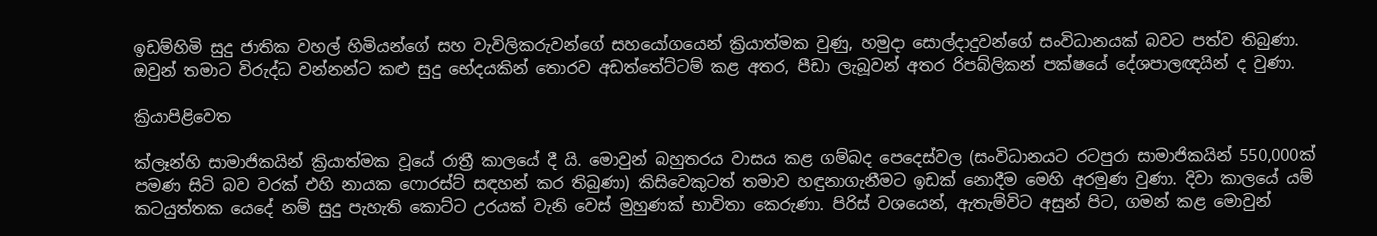ඉඩම්හිමි සුදු ජාතික වහල් හිමියන්ගේ සහ වැවිලිකරුවන්ගේ සහයෝගයෙන් ක්‍රියාත්මක වුණු, හමුදා සොල්දාදුවන්ගේ සංවිධානයක් බවට පත්ව තිබුණා. ඔවුන් තමාට විරුද්ධ වන්නන්ට කළු සුදු භේදයකින් තොරව අඩත්තේට්ටම් කළ අතර, පීඩා ලැබූවන් අතර රිපබ්ලිකන් පක්ෂයේ දේශපාලඥයින් ද වුණා.

ක්‍රියාපිළිවෙත

ක්ලෑන්හි සාමාජිකයින් ක්‍රියාත්මක වූයේ රාත්‍රී කාලයේ දී යි. මොවුන් බහුතරය වාසය කළ ගම්බද පෙදෙස්වල (සංවිධානයට රටපුරා සාමාජිකයින් 550,000ක් පමණ සිටි බව වරක් එහි නායක ෆොරස්ට් සඳහන් කර තිබුණා) කිසිවෙකුටත් තමාව හඳුනාගැනීමට ඉඩක් නොදීම මෙහි අරමුණ වුණා. දිවා කාලයේ යම් කටයුත්තක යෙදේ නම් සුදු පැහැති කොට්ට උරයක් වැනි වෙස් මුහුණක් භාවිතා කෙරුණා. පිරිස් වශයෙන්, ඇතැම්විට අසුන් පිට, ගමන් කළ මොවුන්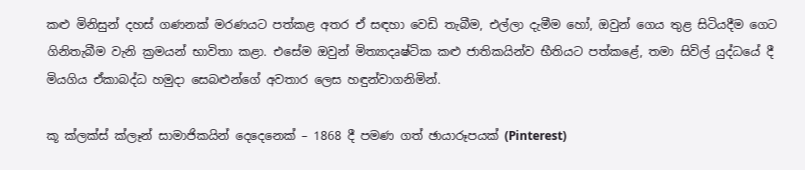කළු මිනිසුන් දහස් ගණනක් මරණයට පත්කළ අතර ඒ සඳහා වෙඩි තැබීම, එල්ලා දැමීම හෝ, ඔවුන් ගෙය තුළ සිටියදීම ගෙට ගිනිතැබීම වැනි ක්‍රමයන් භාවිතා කළා. එසේම ඔවුන් මිත්‍යාදෘෂ්ටික කළු ජාතිකයින්ව භීතියට පත්කළේ, තමා සිවිල් යුද්ධයේ දී මියගිය ඒකාබද්ධ හමුදා සෙබළුන්ගේ අවතාර ලෙස හඳුන්වාගනිමින්.

කූ ක්ලක්ස් ක්ලෑන් සාමාජිකයින් දෙදෙනෙක් – 1868 දී පමණ ගත් ඡායාරූපයක් (Pinterest)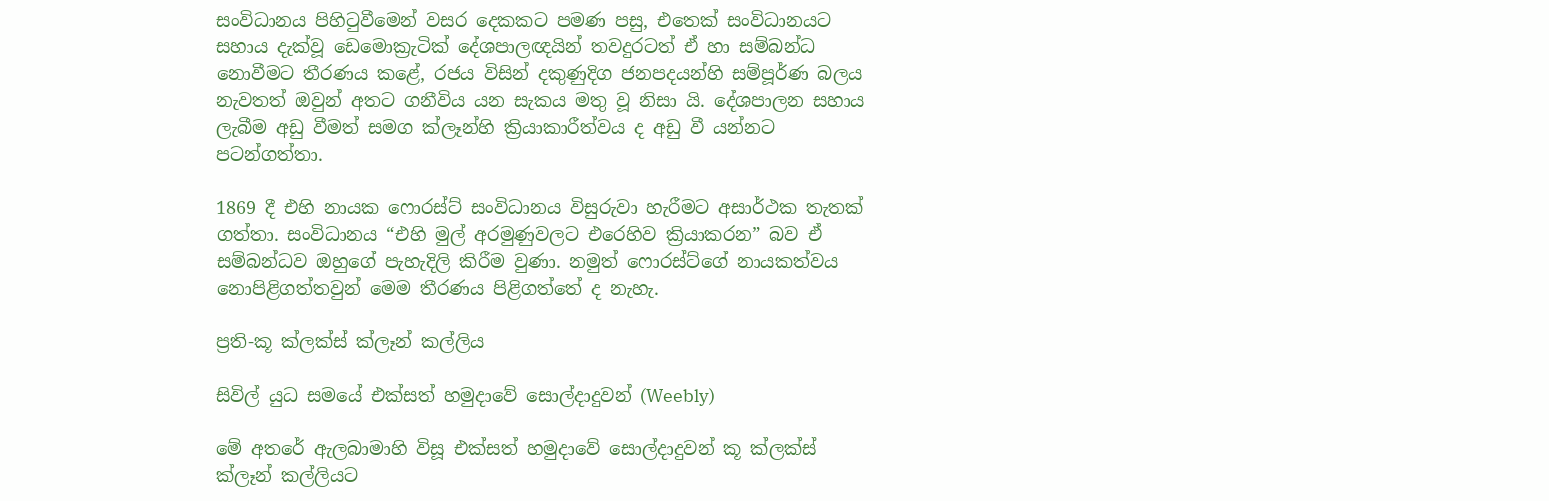සංවිධානය පිහි‍ටුවීමෙන් වසර දෙකකට පමණ පසු, එතෙක් සංවිධානයට සහාය දැක්වූ ඩෙමොක්‍රැටික් දේශපාලඥයින් තවදුරටත් ඒ හා සම්බන්ධ නොවීමට තීරණය කළේ, රජය විසින් දකුණුදිග ජනපදයන්හි සම්පූර්ණ බලය නැවතත් ඔවුන් අතට ගනීවිය යන සැකය මතු වූ නිසා යි. දේශපාලන සහාය ලැබීම අඩු වීමත් සමග ක්ලෑන්හි ක්‍රියාකාරීත්වය ද අඩු වී යන්නට පටන්ගත්තා.

1869 දී එහි නායක ෆොරස්ට් සංවිධානය විසුරුවා හැරීමට අසාර්ථක තැතක් ගත්තා. සංවිධානය “එහි මුල් අරමුණුවලට එරෙහිව ක්‍රියාකරන” බව ඒ සම්බන්ධව ඔහුගේ පැහැදිලි කිරීම වුණා. නමුත් ෆොරස්ට්ගේ නායකත්වය නොපිළිගත්තවුන් මෙම තීරණය පිළිගත්තේ ද නැහැ.

ප්‍රති-කූ ක්ලක්ස් ක්ලෑන් කල්ලිය

සිවිල් යුධ සමයේ එක්සත් හමුදාවේ සොල්දාදුවන් (Weebly)

මේ අතරේ ඇලබාමාහි විසූ එක්සත් හමුදාවේ සොල්දාදුවන් කූ ක්ලක්ස් ක්ලෑන් කල්ලියට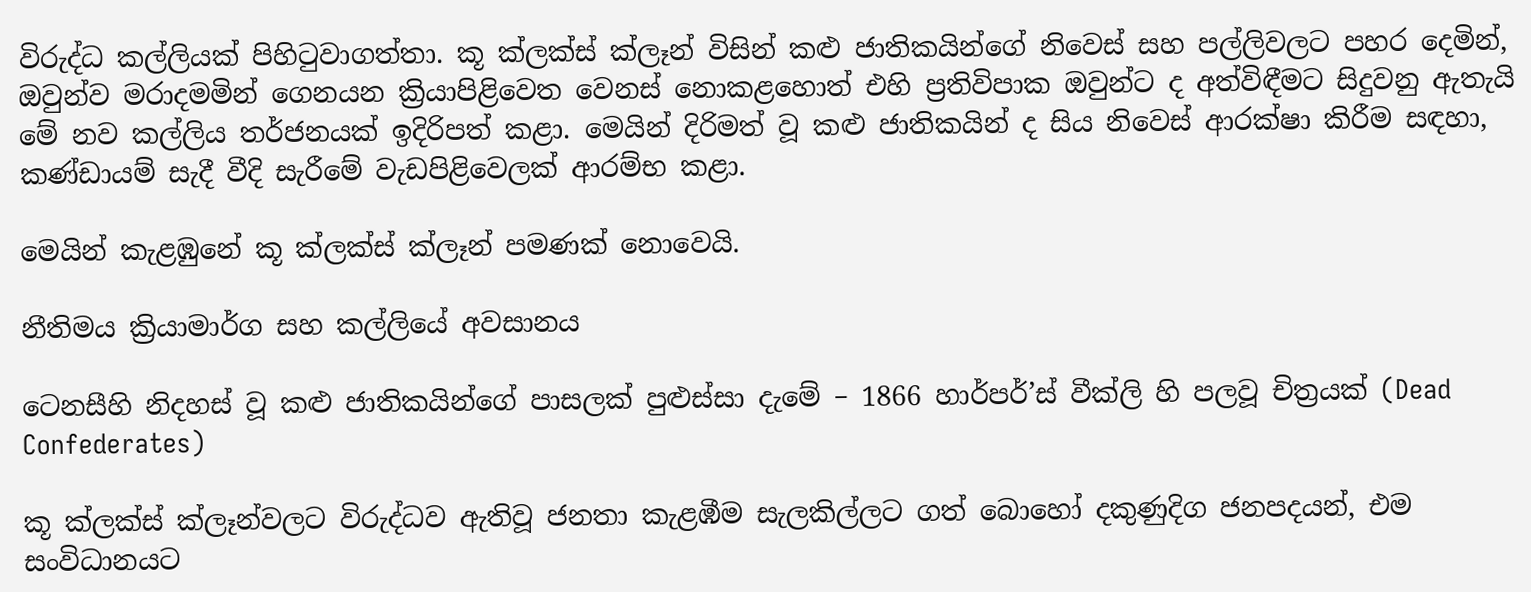විරුද්ධ කල්ලියක් පිහි‍ටුවාගත්තා. කූ ක්ලක්ස් ක්ලෑන් විසින් කළු ජාතිකයින්ගේ නිවෙස් සහ පල්ලිවලට පහර දෙමින්, ඔවුන්ව මරාදමමින් ගෙනයන ක්‍රියාපිළිවෙත වෙනස් නොකළහොත් එහි ප්‍රතිවිපාක ඔවුන්ට ද අත්විඳීමට සිදුවනු ඇතැයි මේ නව කල්ලිය තර්ජනයක් ඉදිරිපත් කළා. මෙයින් දිරිමත් වූ කළු ජාතිකයින් ද සිය නිවෙස් ආරක්ෂා කිරීම සඳහා, කණ්ඩායම් සැදී වීදි සැරීමේ වැඩපිළිවෙලක් ආරම්භ කළා.

මෙයින් කැළඹුනේ කූ ක්ලක්ස් ක්ලෑන් පමණක් නොවෙයි.

නීතිමය ක්‍රියාමාර්ග සහ කල්ලියේ අවසානය

ටෙනසීහි නිදහස් වූ කළු ජාතිකයින්ගේ පාසලක් පුළුස්සා දැමේ – 1866 හාර්පර්’ස් වීක්ලි හි පලවූ චිත්‍රයක් (Dead Confederates)

කූ ක්ලක්ස් ක්ලෑන්වලට විරුද්ධව ඇතිවූ ජනතා කැළඹීම සැලකිල්ලට ගත් බොහෝ දකුණුදිග ජනපදයන්, එම සංවිධානයට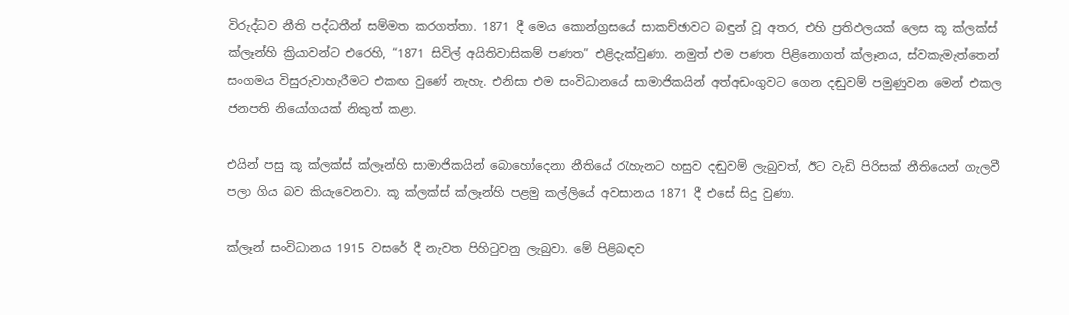විරුද්ධව නීති පද්ධතීන් සම්මත කරගත්තා. 1871 දී මෙය කොන්ග්‍රසයේ සාකච්ඡාවට බඳුන් වූ අතර, එහි ප්‍රතිඵලයක් ලෙස කූ ක්ලක්ස් ක්ලෑන්හි ක්‍රියාවන්ට එරෙහි, “1871 සිවිල් අයිතිවාසිකම් පණත” එළිදැක්වුණා. නමුත් එම පණත පිළිනොගත් ක්ලෑනය, ස්වකැමැත්තෙන් සංගමය විසුරුවාහැරීමට එකඟ වුණේ නැහැ. එනිසා එම සංවිධානයේ සාමාජිකයින් අත්අඩංගුවට ගෙන දඬුවම් පමුණුවන මෙන් එකල ජනපති නියෝගයක් නිකුත් කළා.

එයින් පසු කූ ක්ලක්ස් ක්ලෑන්හි සාමාජිකයින් බොහෝදෙනා නීතියේ ‍රැහැනට හසුව දඬුවම් ලැබුවත්, ඊට වැඩි පිරිසක් නීතියෙන් ගැලවී පලා ගිය බව කියැවෙනවා. කූ ක්ලක්ස් ක්ලෑන්හි පළමු කල්ලියේ අවසානය 1871 දී එසේ සිදු වුණා.

ක්ලෑන් සංවිධානය 1915 වසරේ දී නැවත පිහි‍ටුවනු ලැබුවා. මේ පිළිබඳව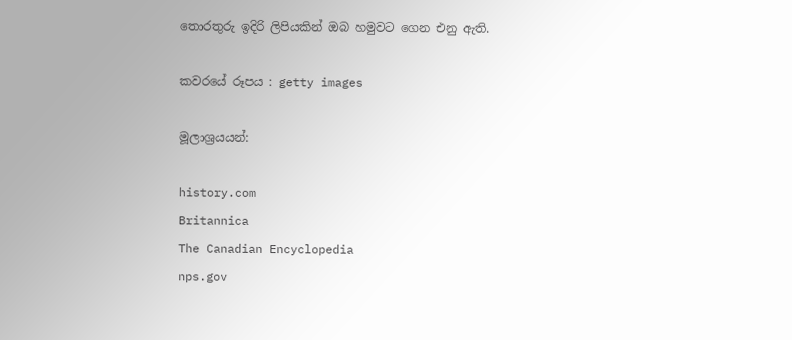තොරතුරු ඉදිරි ලිපියකින් ඔබ හමුවට ගෙන එනු ඇති.

කවරයේ රූපය : getty images

මූලාශ්‍රයයන්:

history.com
Britannica
The Canadian Encyclopedia
nps.gov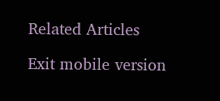Related Articles

Exit mobile version